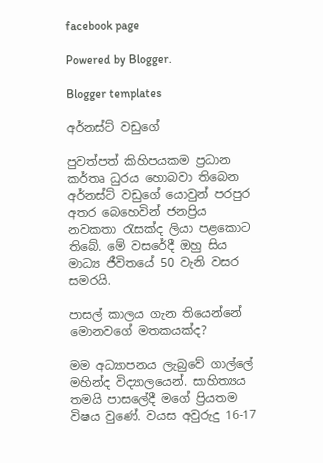facebook page

Powered by Blogger.

Blogger templates

අර්නස්ට් වඩුගේ

පුවත්පත් කිහිපයකම ප්‍රධාන කර්තෘ ධුරය හොබවා තිබෙන අර්නස්ට් වඩුගේ යොවුන් පරපුර අතර බෙහෙවින් ජනප්‍රිය නවකතා රැසක්ද ලියා පළකොට තිබේ. මේ වසරේදී ඔහු සිය මාධ්‍ය ජීවිතයේ 50 වැනි වසර සමරයි.

පාසල් කාලය ගැන තියෙන්නේ මොනවගේ මතකයක්ද?

මම අධ්‍යාපනය ලැබුවේ ගාල්ලේ මහින්ද විද්‍යාලයෙන්. සාහිත්‍යය තමයි පාස‍ලේදී මගේ ප්‍රියතම විෂය වුණේ. වයස අවුරුදු 16-17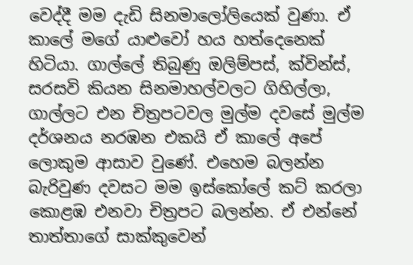වෙද්දී මම දැඩි සිනමාලෝලියෙක් වුණා. ඒ කා‍ලේ මගේ යාළුවෝ හය හත්දෙනෙක් හිටියා. ගාල්ලේ තිබුණු ඔලිම්පස්, ක්වින්ස්, සරසවි කියන සිනමාහල්වලට ගිහිල්ලා, ගාල්ලට එන චිත්‍රපටවල මුල්ම දවසේ මුල්ම දර්ශනය නරඹන එකයි ඒ කා‍ලේ අපේ ලොකුම ආසාව වුණේ. එහෙම බලන්න බැරිවුණ දවසට මම ඉස්කෝ‍ලේ කට් කරලා කොළඹ එනවා චිත්‍රපට බලන්න. ඒ එන්නේ තාත්තාගේ සාක්කුවෙන්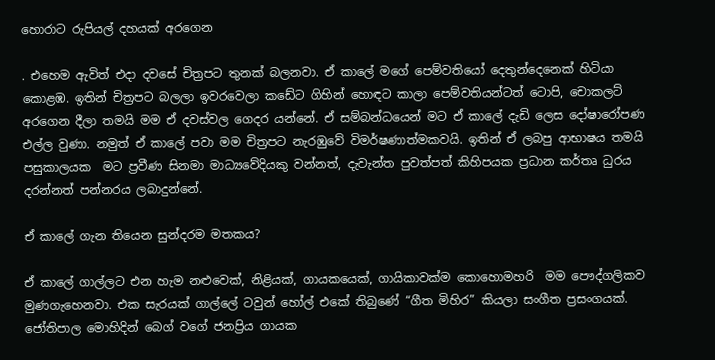හොරාට රුපියල් දහයක් අරගෙන

. එහෙම ඇවිත් එදා දවසේ චිත්‍රපට තුනක් බලනවා. ඒ කා‍ලේ මගේ පෙම්වතියෝ දෙතුන්දෙනෙක් හිටියා කොළඹ. ඉතින් චිත්‍රපට බලලා ඉවරවෙලා කඩේට ගිහින් හොඳට කාලා පෙම්වතියන්ටත් ටොපි, චොකලට් අරගෙන දීලා තමයි මම ඒ දවස්වල ගෙදර යන්නේ. ඒ සම්බන්ධයෙන් මට ඒ කා‍ලේ දැඩි ලෙස දෝෂාරෝපණ එල්ල වුණා. නමුත් ඒ කා‍ලේ පවා මම චිත්‍රපට නැරඹුවේ විමර්ෂණාත්මකවයි. ඉතින් ඒ ලබපු ආභාෂය තමයි පසුකාලයක  මට ප්‍රවීණ සිනමා මාධ්‍යවේදියකු වන්නත්, දැවැන්ත පුවත්පත් කිහිපයක ප්‍රධාන කර්තෘ ධුරය දරන්නත් පන්නරය ලබාදුන්නේ.

ඒ කා‍ලේ ගැන තියෙන සුන්දරම මතකය?

ඒ කා‍ලේ ගාල්ලට එන හැම නළුවෙක්, නිළියක්, ගායකයෙක්, ගායිකාවක්ම කොහොමහරි  මම පෞද්ගලිකව මුණගැහෙනවා. එක සැරයක් ගාල්ලේ ටවුන් හෝල් එකේ තිබුණේ “ගීත මිහිර” කියලා සංගීත ප්‍රසංගයක්. ජෝතිපාල මොහිදින් බෙග් වගේ ජනප්‍රිය ගායක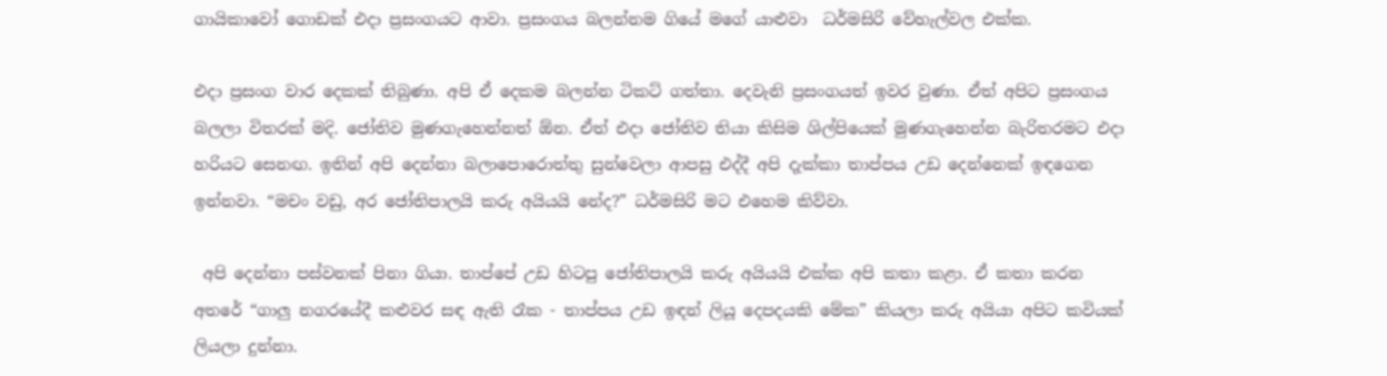ගායිකාවෝ ගොඩක් එදා ප්‍රසංගයට ආවා. ප්‍රසංගය බලන්නම ගියේ මගේ යාළුවා  ධර්මසිරි වේහැල්වල එක්ක.

එදා ප්‍රසංග වාර දෙකක් තිබුණා. අපි ඒ දෙකම බලන්න ටිකට් ගත්තා. දෙවැනි ප්‍රසංගයත් ඉවර වුණා. ඒත් අපිට ප්‍රසංගය බලලා විතරක් මදි. ජෝතිව මුණගැහෙන්නත් ඕන. ඒත් එදා ජෝතිව තියා කිසිම ශිල්පියෙක් මුණගැහෙන්න බැරිතරමට එදා හරියට සෙනඟ. ඉතින් අපි දෙන්නා බලා‍පොරොත්තු සුන්වෙලා ආපසු එද්දී අපි දැක්කා තාප්පය උඩ දෙන්නෙක් ඉඳගෙන ඉන්නවා. “මචං වඩු, අර ජෝතිපාලයි කරු අයියයි නේද?” ධර්මසිරි මට එහෙම කිව්වා.

 අපි දෙන්නා පස්වනක් පිනා ගියා. තාප්පේ උඩ හිටපු ජෝතිපාලයි කරු අයියයි එක්ක අපි කතා කළා. ඒ කතා කරන අතරේ “ගාලු නගරයේදී කළුවර සඳ ඇති රෑක - තාප්පය උඩ ඉඳන් ලියූ දෙපදයකි මේක” කියලා කරු අයියා අපිට කවියක් ලියලා දුන්නා.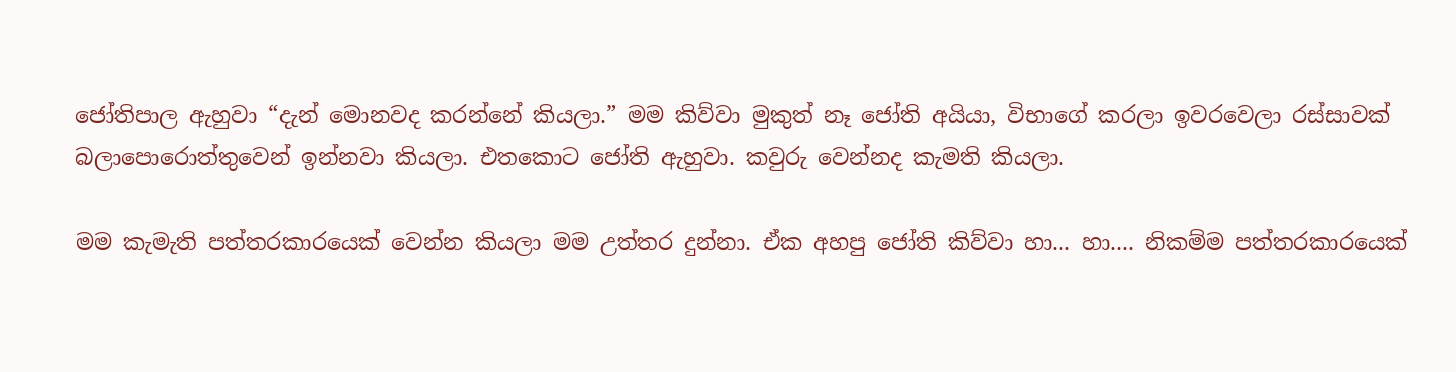ජෝතිපාල ඇහුවා “දැන් මොනවද කරන්නේ කියලා.” මම කිව්වා මුකුත් නෑ ජෝති අයියා, විභාගේ කරලා ඉවරවෙලා රස්සාවක් බලා‍පොරොත්තුවෙන් ඉන්නවා කියලා. එතකොට ජෝති ඇහුවා. කවුරු වෙන්නද කැමති කියලා.

මම කැමැති පත්තරකාරයෙක් වෙන්න කියලා මම උත්තර දුන්නා. ඒක අහපු ජෝති කිව්වා හා... හා.... නිකම්ම පත්තරකාරයෙක්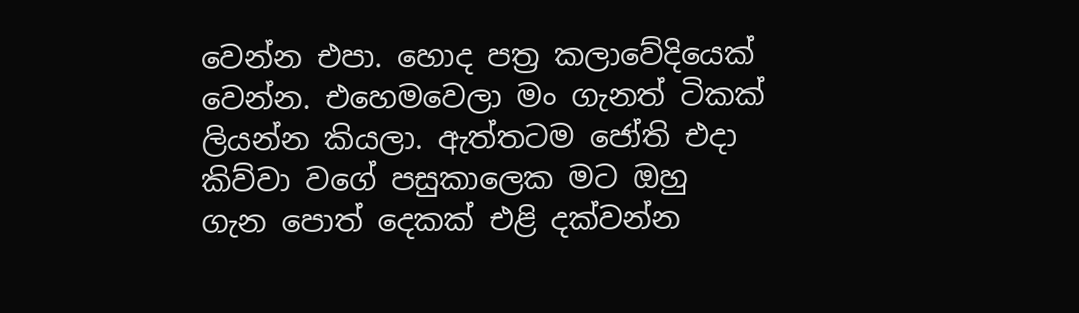වෙන්න එපා. හොද පත්‍ර කලාවේදියෙක් වෙන්න. එහෙමවෙලා මං ගැනත් ටිකක් ලියන්න කියලා. ඇත්තටම ජෝති එදා කිව්වා වගේ පසුකාලෙක මට ඔහු ගැන ‍පොත් දෙකක් එළි දක්වන්න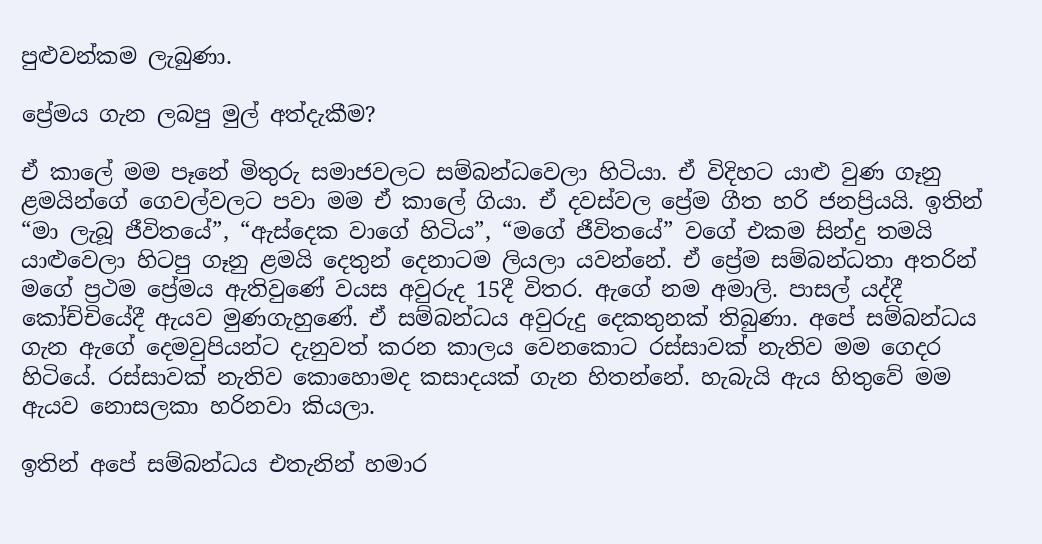පුළුවන්කම ලැබුණා.

ප්‍රේමය ගැන ලබපු මුල් අත්දැකීම?

ඒ කා‍ලේ මම පෑනේ මිතුරු සමාජවලට සම්බන්ධවෙලා හිටියා. ඒ විදිහට යාළු වුණ ගෑනු ළමයින්ගේ ගෙවල්වලට පවා මම ඒ කා‍ලේ ගියා. ඒ දවස්වල ප්‍රේම ගීත හරි ජනප්‍රියයි. ඉතින් “මා ලැබූ ජීවිතයේ”, “ඇස්දෙක වාගේ හිටිය”, “මගේ ජීවිතයේ” වගේ එකම සින්දු තමයි යාළුවෙලා හිටපු ගෑනු ළමයි දෙතුන් දෙනාටම ලියලා යවන්නේ. ඒ ප්‍රේම සම්බන්ධතා අතරින් මගේ ප්‍රථම ප්‍රේමය ඇතිවුණේ වයස අවුරුද 15දී විතර. ඇගේ නම අමාලි. පාසල් යද්දී කෝච්චියේදී ඇයව මුණගැහුණේ. ඒ සම්බන්ධය අවුරුදු දෙකතුනක් තිබුණා. අපේ සම්බන්ධය ගැන ඇගේ දෙමවුපියන්ට දැනුවත් කරන කාලය වෙනකොට රස්සාවක් නැතිව මම ගෙදර හිටියේ. රස්සාවක් නැතිව කොහොමද කසාදයක් ගැන හිතන්නේ. හැබැයි ඇය හිතුවේ මම ඇයව නොසලකා හරිනවා කියලා.

ඉතින් අපේ සම්බන්ධය එතැනින් හමාර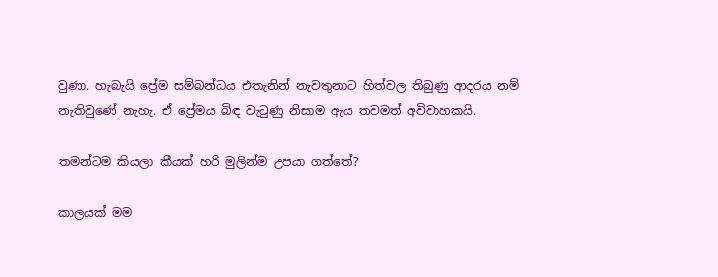වුණා. හැබැයි ප්‍රේම සම්බන්ධය එතැනින් නැවතුනාට හිත්වල තිබුණු ආදරය නම් නැතිවුණේ නැහැ. ඒ ප්‍රේමය බිඳ වැටුණු නිසාම ඇය තවමත් අවිවාහකයි.

තමන්ටම කියලා කීයක් හරි මුලින්ම උපයා ගත්තේ?

කාලයක් මම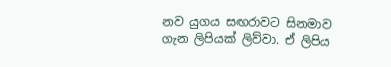නව යුගය සඟරාවට සිනමාව ගැන ලිපියක් ලිව්වා. ඒ ලිපිය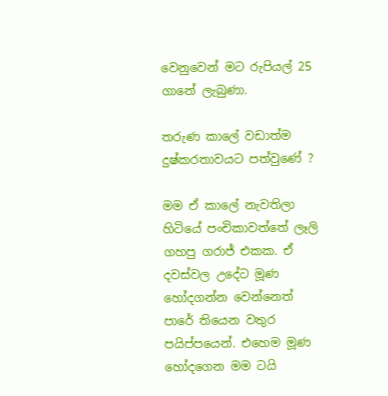වෙනුවෙන් මට රුපියල් 25 ගානේ ලැබුණා.

තරුණ කා‍ලේ වඩාත්ම දුෂ්කරතාවයට පත්වුණේ ?

මම ඒ කා‍ලේ නැවතිලා හිටියේ පංචිකාවත්තේ ලෑලි ගහපු ගරාජ් එකක. ඒ දවස්වල උදේට මූණ හෝදගන්න වෙන්නෙත් පාරේ තියෙන වතුර පයිප්පයෙන්. එහෙම මූණ හෝදගෙන මම ටයි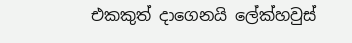එකකුත් දාගෙනයි ‍ලේක්හවුස්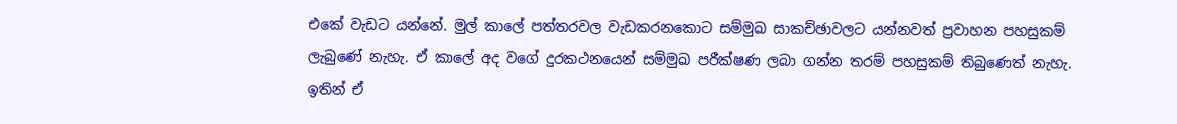එකේ වැඩට යන්නේ. මුල් කා‍ලේ පත්තරවල වැඩකරනකොට සම්මුඛ සාකච්ඡාවලට යන්නවත් ප්‍රවාහන පහසුකම් ලැබුණේ නැහැ. ඒ කා‍ලේ අද වගේ දුරකථනයෙන් සම්මුඛ පරීක්ෂණ ලබා ගන්න තරම් පහසුකම් තිබුණෙත් නැහැ. ඉතින් ඒ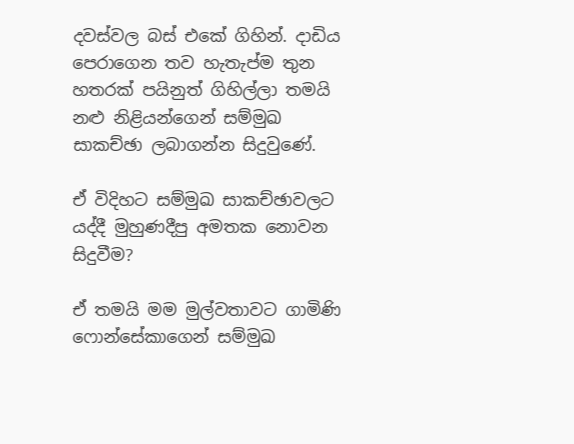දවස්වල බස් එකේ ගිහින්. දාඩිය පෙරාගෙන තව හැතැප්ම තුන හතරක් පයිනුත් ගිහිල්ලා තමයි නළු නිළියන්ගෙන් සම්මුඛ සාකච්ඡා ලබාගන්න සිදුවුණේ.

ඒ විදිහට සම්මුඛ සාකච්ඡාවලට යද්දී මුහුණදීපු අමතක නොවන සිදුවීම?

ඒ තමයි මම මුල්වතාවට ගාමිණි ෆොන්සේකාගෙන් සම්මුඛ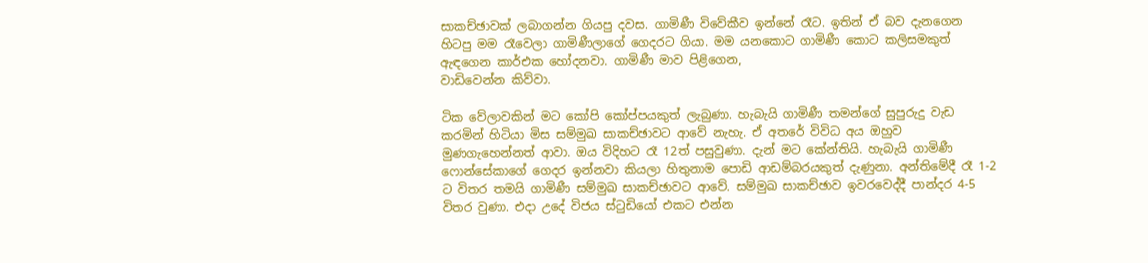සාකච්ඡාවක් ලබාගන්න ගියපු දවස. ගාමිණී විවේකීව ඉන්නේ රෑට. ඉතින් ඒ බව දැනගෙන හිටපු මම රෑවෙලා ගාමිණීලාගේ ගෙදරට ගියා. මම යනකොට ගාමිණී කොට කලිසමකුත් ඇඳගෙන කාර්එක හෝදනවා. ගාමිණී මාව පිළිගෙන,
වාඩිවෙන්න කිව්වා.

ටික වේලාවකින් මට කෝපි කෝප්පයකුත් ලැබුණා. හැබැයි ගාමිණී තමන්ගේ සුපුරුදු වැඩ කරමින් හිටියා මිස සම්මුඛ සාකච්ඡාවට ආවේ නැහැ. ඒ අතරේ විවිධ අය ඔහුව මුණගැහෙන්නත් ආවා. ඔය විදිහට රෑ 12ත් පසුවුණා. දැන් මට කේන්තියි. හැබැයි ගාමිණී  ෆොන්සේකාගේ ගෙදර ඉන්නවා කියලා හිතුනාම ‍පොඩි ආඩම්බරයකුත් දැණුනා. අන්තිමේදී රෑ 1-2 ට විතර තමයි ගාමිණී සම්මුඛ සාකච්ඡාවට ආවේ. සම්මුඛ සාකච්ඡාව ඉවරවෙද්දී පාන්දර 4-5 විතර වුණා. එදා උදේ විජය ස්ටුඩියෝ එකට එන්න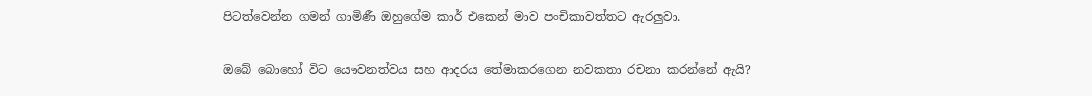පිටත්වෙන්න ගමන් ගාමිණී ඔහුගේම කාර් එකෙන් මාව පංචිකාවත්තට ඇරලුවා.

ඔබේ බොහෝ විට යෞවනත්වය සහ ආදරය තේමාකරගෙන නවකතා රචනා කරන්නේ ඇයි?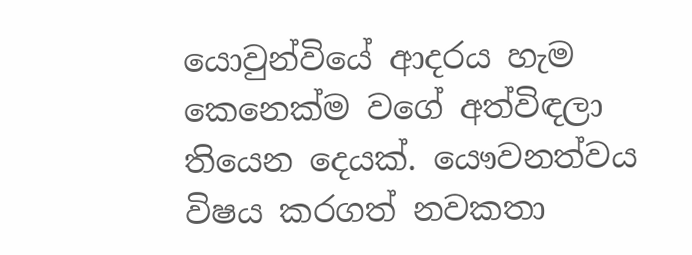යොවුන්වියේ ආදරය හැම කෙනෙක්ම වගේ අත්විඳලා තියෙන දෙයක්. යෞවනත්වය විෂය කරගත් නවකතා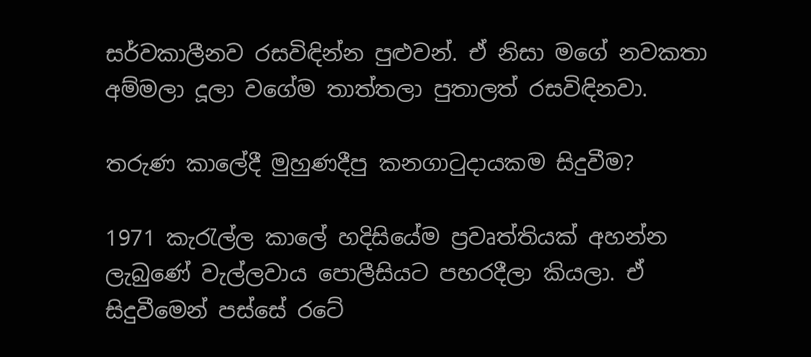සර්වකාලීනව රසවිඳින්න පුළුවන්. ඒ නිසා මගේ නවකතා අම්මලා දූලා වගේම තාත්තලා පුතාලත් රසවිඳිනවා.

තරුණ කා‍ලේදී මුහුණදීපු කනගාටුදායකම සිදුවීම?

1971 කැරැල්ල කා‍ලේ හදිසියේම ප්‍රවෘත්තියක් අහන්න ලැබුණේ වැල්ලවාය ‍පොලීසියට පහරදීලා කියලා. ඒ සිදුවීමෙන් පස්සේ රටේ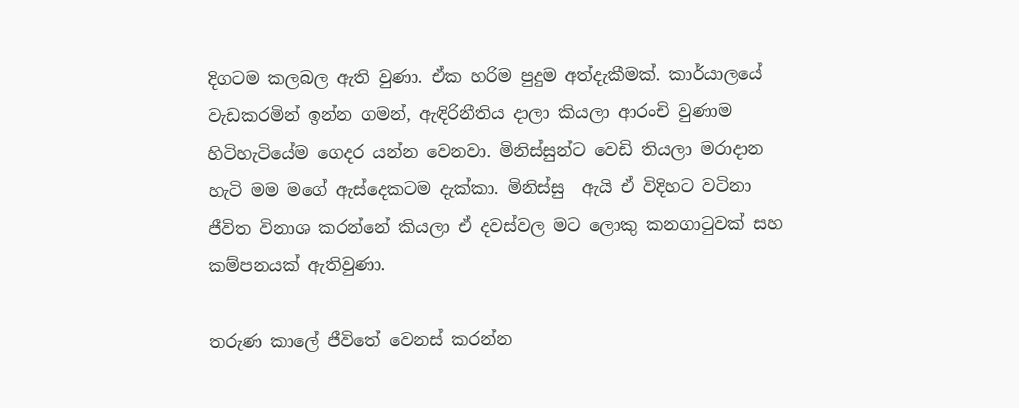දිගටම කලබල ඇති වුණා. ඒක හරිම පුදුම අත්දැකීමක්. කාර්යාලයේ වැඩකරමින් ඉන්න ගමන්, ඇඳිරිනීතිය දාලා කියලා ආරංචි වුණාම හිටිහැටියේම ගෙදර යන්න වෙනවා. මිනිස්සුන්ට වෙඩි තියලා මරාදාන හැටි මම මගේ ඇස්දෙකටම දැක්කා. මිනිස්සු  ඇයි ඒ විදිහට වටිනා ජීවිත විනාශ කරන්නේ කියලා ඒ දවස්වල මට ලොකු කනගාටුවක් සහ කම්පනයක් ඇතිවුණා.

තරුණ කා‍ලේ ජීවිතේ වෙනස් කරන්න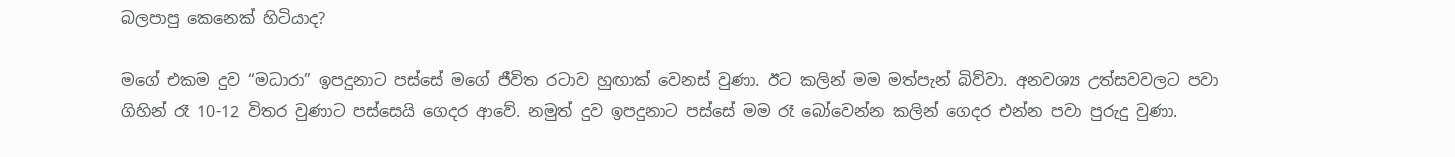බලපාපු කෙනෙක් හිටියාද?

මගේ එකම දුව “මධාරා” ඉපදුනාට පස්සේ මගේ ජීවිත රටාව හුඟාක් වෙනස් වුණා. ඊට කලින් මම මත්පැන් බිව්වා. අනවශ්‍ය උත්සවවලට පවා ගිහින් රෑ 10-12 විතර වුණාට පස්සෙයි ගෙදර ආවේ. නමුත් දුව ඉපදුනාට පස්සේ මම රෑ බෝවෙන්න කලින් ගෙදර එන්න පවා පුරුදු වුණා.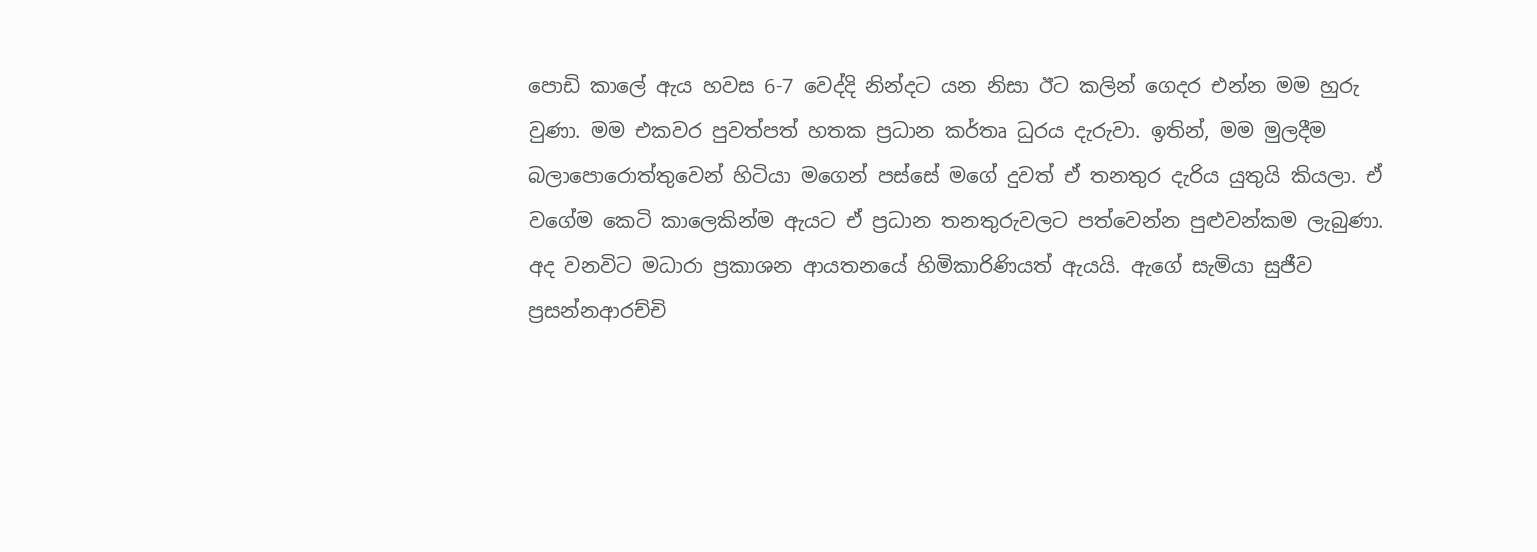පොඩි කා‍ලේ ඇය හවස 6-7 වෙද්දි නින්දට යන නිසා ඊට කලින් ගෙදර එන්න මම හුරු වුණා. මම එකවර පුවත්පත් හතක ප්‍රධාන කර්තෘ ධුරය දැරුවා. ඉතින්, මම මුලදීම බලා‍පොරොත්තුවෙන් හිටියා මගෙන් පස්සේ මගේ දුවත් ඒ තනතුර දැරිය යුතුයි කියලා. ඒ වගේම කෙටි කාලෙකින්ම ඇයට ඒ ප්‍රධාන තනතුරුවලට පත්වෙන්න පුළුවන්කම ලැබුණා. අද වනවිට මධාරා ප්‍රකාශන ආයතනයේ හිමිකාරිණියත් ඇයයි. ඇගේ සැමියා සුජීව ප්‍රසන්නආරච්චි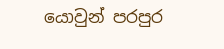යොවුන් පරපුර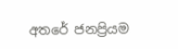අතරේ ජනප්‍රියම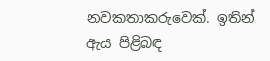නවකතාකරුවෙක්. ඉතින් ඇය පිළිබඳ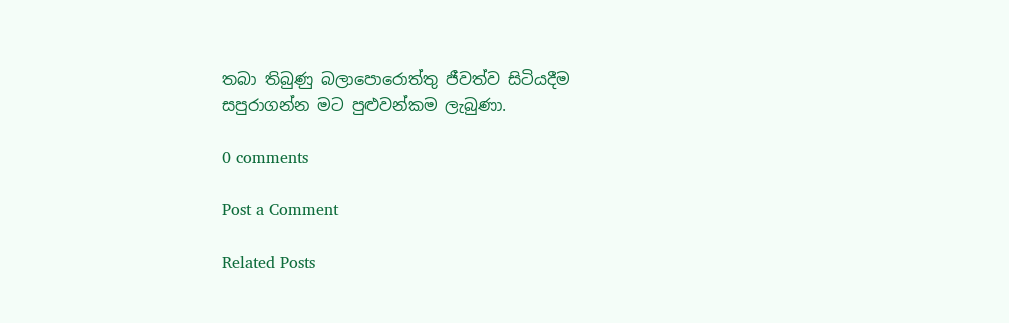තබා තිබුණු බලා‍පොරොත්තු ජීවත්ව සිටියදීම සපුරාගන්න මට පුළුවන්කම ලැබුණා.

0 comments

Post a Comment

Related Posts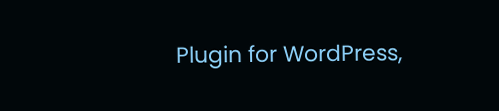Plugin for WordPress,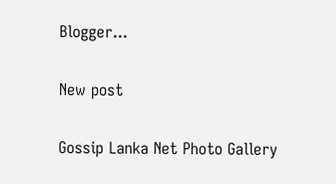Blogger...

New post

Gossip Lanka Net Photo Gallery